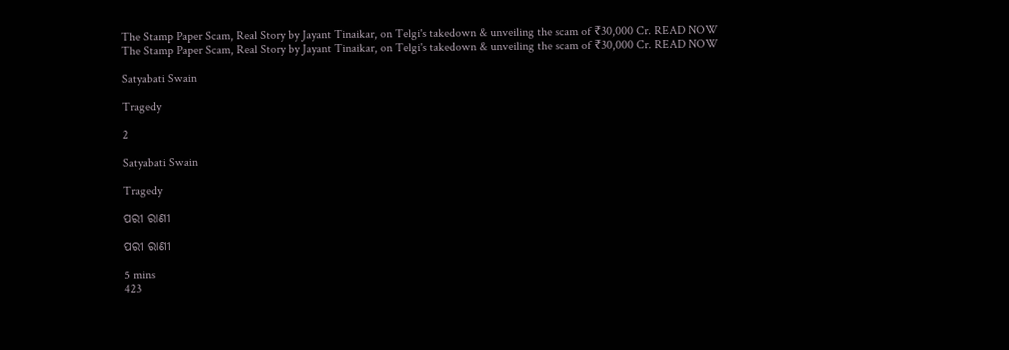The Stamp Paper Scam, Real Story by Jayant Tinaikar, on Telgi's takedown & unveiling the scam of ₹30,000 Cr. READ NOW
The Stamp Paper Scam, Real Story by Jayant Tinaikar, on Telgi's takedown & unveiling the scam of ₹30,000 Cr. READ NOW

Satyabati Swain

Tragedy

2

Satyabati Swain

Tragedy

ପରୀ ରାଣୀ

ପରୀ ରାଣୀ

5 mins
423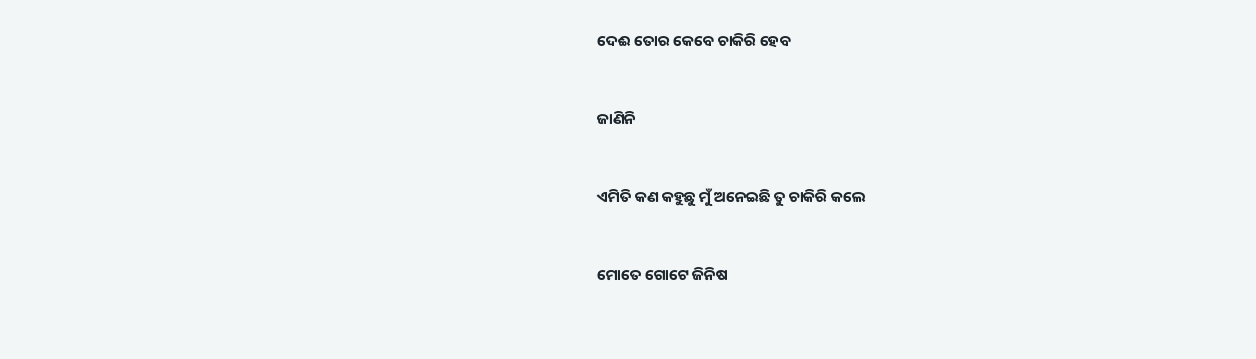ଦେଈ ତୋର କେବେ ଚାକିରି ହେବ


ଜାଣିନି


ଏମିତି କଣ କହୁଛୁ ମୁଁ ଅନେଇଛି ତୁ ଚାକିରି କଲେ


ମୋତେ ଗୋଟେ ଜିନିଷ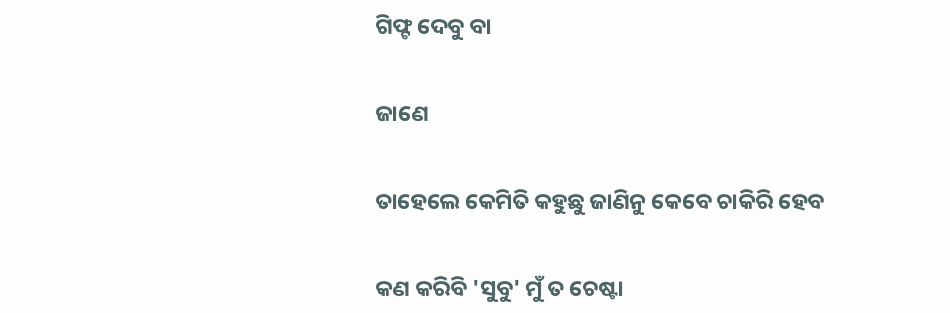ଗିଫ୍ଟ ଦେବୁ ବା


ଜାଣେ


ତାହେଲେ କେମିତି କହୁଛୁ ଜାଣିନୁ କେବେ ଚାକିରି ହେବ


କଣ କରିବି 'ସୁବୁ' ମୁଁ ତ ଚେଷ୍ଟା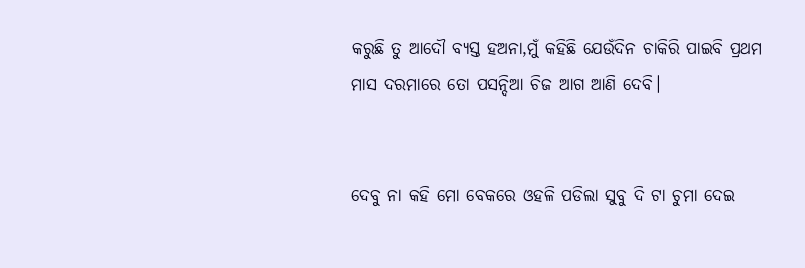କରୁଛି ତୁ ଆଦୌ ବ୍ୟସ୍ତ ହଅନା,ମୁଁ କହିଛି ଯେଉଁଦିନ ଚାକିରି ପାଇବି ପ୍ରଥମ ମାସ ଦରମାରେ ତୋ ପସନ୍ଦିଆ ଚିଜ ଆଗ ଆଣି ଦେବି।


ଦେବୁ ନା କହି ମୋ ବେକରେ ଓହଳି ପଡିଲା ସୁବୁ ଦି ଟା ଚୁମା ଦେଇ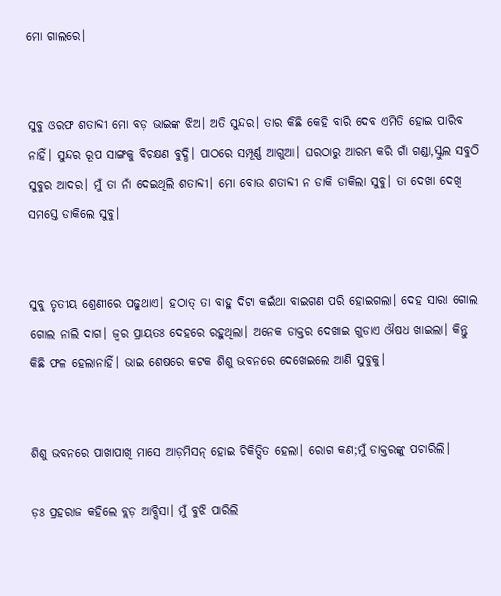ମୋ ଗାଲରେ।


ସୁବୁ ଓରଫ ଶତାବ୍ଦୀ ମୋ ବଡ଼ ଭାଇଙ୍କ ଝିଅ। ଅତି ସୁନ୍ଦର। ତାର କିଛି କେହି ବାରି ଦେବ ଏମିତି ହୋଇ ପାରିବ ନାହିଁ। ସୁନ୍ଦର ରୂପ ସାଙ୍ଗକୁ ବିଚକ୍ଷଣ ବୁଦ୍ଧି। ପାଠରେ ସମ୍ପୂର୍ଣ୍ଣ ଆଗୁଆ। ଘରଠାରୁ ଆରମ୍ଭ କରି ଗାଁ ଗଣ୍ଡା,ସ୍କୁଲ ସବୁଠି ସୁବୁର ଆଦର। ମୁଁ ତା ନାଁ ଦେଇଥିଲି ଶତାବ୍ଦୀ। ମୋ ବୋଉ ଶତାବ୍ଦୀ ନ ଡାକି ଡାକିଲା ସୁବୁ। ତା ଦେଖା ଦେଖି ସମସ୍ତେ ଡାକିଲେ ସୁବୁ।


ସୁବୁ ତୃତୀୟ ଶ୍ରେଣୀରେ ପଢୁଥାଏ। ହଠାତ୍ ତା ବାହୁ ଦିଟା କଇଁଥା ବାଇଗଣ ପରି ହୋଇଗଲା। ଦେହ ସାରା ଗୋଲ ଗୋଲ ନାଲି ଦାଗ। ଜ୍ୱର ପ୍ରାୟତଃ ଦେହରେ ରହୁଥିଲା। ଅନେକ ଡାକ୍ତର ଦେଖାଇ ଗୁଡାଏ ଔଷଧ ଖାଇଲା। କିନ୍ତୁ କିଛି ଫଳ ହେଲାନାହିଁ। ଭାଇ ଶେଷରେ କଟକ ଶିଶୁ ଭବନରେ ଦେଖେଇଲେ ଆଣି ସୁବୁକୁ।


ଶିଶୁ ଭବନରେ ପାଖାପାଖି ମାସେ ଆଡ଼ମିସନ୍ ହୋଇ ଚିକିତ୍ସିତ ହେଲା। ରୋଗ କଣ;ମୁଁ ଡାକ୍ତରଙ୍କୁ ପଚାରିଲି।

ଡ଼ଃ ପ୍ରହରାଜ କହିଲେ ବ୍ଲଡ଼ ଆବ୍ସିସା। ମୁଁ ବୁଝି ପାରିଲି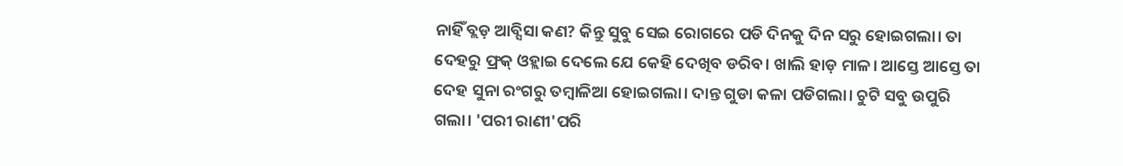ନାହିଁ ବ୍ଲଡ଼ ଆବ୍ସିସା କଣ? କିନ୍ତୁ ସୁବୁ ସେଇ ରୋଗରେ ପଡି ଦିନକୁ ଦିନ ସରୁ ହୋଇଗଲା। ତା ଦେହରୁ ଫ୍ରକ୍ ଓହ୍ଲାଇ ଦେଲେ ଯେ କେହି ଦେଖିବ ଡରିବ। ଖାଲି ହାଡ଼ ମାଳ। ଆସ୍ତେ ଆସ୍ତେ ତା ଦେହ ସୁନା ରଂଗରୁ ତମ୍ବାଳିଆ ହୋଇଗଲା। ଦାନ୍ତ ଗୁଡା କଳା ପଡିଗଲା। ଚୁଟି ସବୁ ଉପୁରି ଗଲା। 'ପରୀ ରାଣୀ'ପରି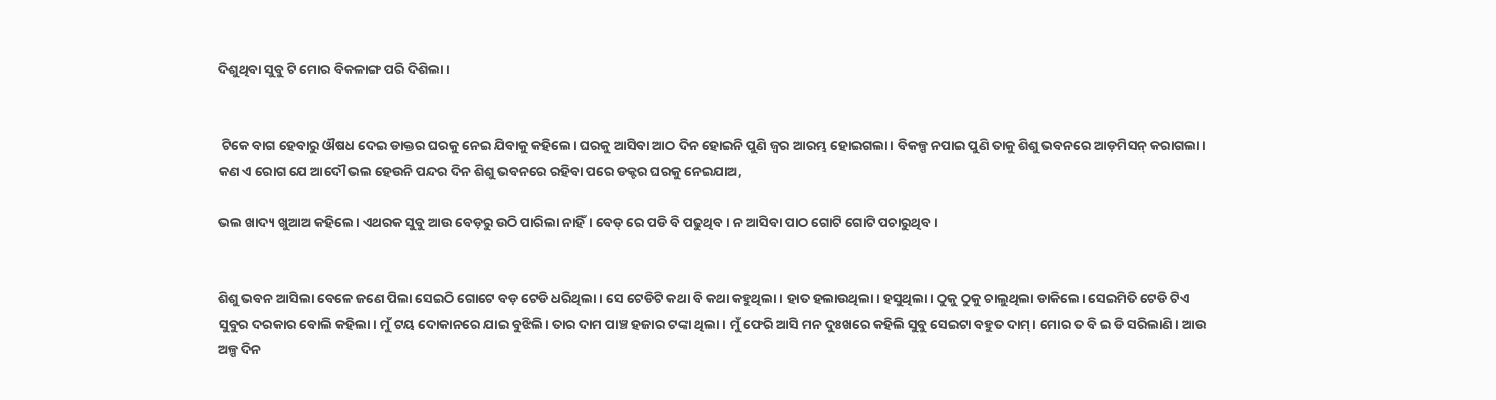ଦିଶୁଥିବା ସୁବୁ ଟି ମୋର ବିକଳାଙ୍ଗ ପରି ଦିଶିଲା।


 ଟିକେ ବାଗ ହେବାରୁ ଔଷଧ ଦେଇ ଡାକ୍ତର ଘରକୁ ନେଇ ଯିବାକୁ କହିଲେ। ଘରକୁ ଆସିବା ଆଠ ଦିନ ହୋଇନି ପୁଣି ଜ୍ୱର ଆରମ୍ଭ ହୋଇଗଲା। ବିକଳ୍ପ ନପାଇ ପୁଣି ତାକୁ ଶିଶୁ ଭବନରେ ଆଡ଼ମିସନ୍ କରାଗଲା। କଣ ଏ ରୋଗ ଯେ ଆଦୌ ଭଲ ହେଉନି ପନ୍ଦର ଦିନ ଶିଶୁ ଭବନରେ ରହିବା ପରେ ଡକ୍ଟର ଘରକୁ ନେଇଯାଅ,

ଭଲ ଖାଦ୍ୟ ଖୁଆଅ କହିଲେ। ଏଥରକ ସୁବୁ ଆଉ ବେଡ଼ରୁ ଉଠି ପାରିଲା ନାହିଁ। ବେଡ୍ ରେ ପଡି ବି ପଢୁଥିବ। ନ ଆସିବା ପାଠ ଗୋଟି ଗୋଟି ପଚାରୁଥିବ।


ଶିଶୁ ଭବନ ଆସିଲା ବେଳେ ଜଣେ ପିଲା ସେଇଠି ଗୋଟେ ବଡ଼ ଟେଡି ଧରିଥିଲା। ସେ ଟେଡିଟି କଥା ବି କଥା କହୁଥିଲା। ହାତ ହଲାଉଥିଲା। ହସୁଥିଲା। ଠୁକୁ ଠୁକୁ ଚାଲୁଥିଲା ଡାକିଲେ। ସେଇମିତି ଟେଡି ଟିଏ ସୁବୁର ଦରକାର ବୋଲି କହିଲା। ମୁଁ ଟୟ ଦୋକାନରେ ଯାଇ ବୁଝିଲି। ତାର ଦାମ ପାଞ୍ଚ ହଜାର ଟଙ୍କା ଥିଲା। ମୁଁ ଫେରି ଆସି ମନ ଦୁଃଖରେ କହିଲି ସୁବୁ ସେଇଟା ବହୁତ ଦାମ୍। ମୋର ତ ବି ଇ ଡି ସରିଲାଣି। ଆଉ ଅଳ୍ପ ଦିନ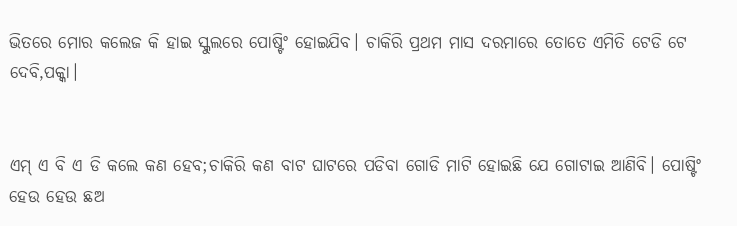ଭିତରେ ମୋର କଲେଜ କି ହାଇ ସ୍କୁଲରେ ପୋଷ୍ଟିଂ ହୋଇଯିବ। ଚାକିରି ପ୍ରଥମ ମାସ ଦରମାରେ ତୋତେ ଏମିତି ଟେଡି ଟେ ଦେବି,ପକ୍କା।


ଏମ୍ ଏ ବି ଏ ଡି କଲେ କଣ ହେବ;ଚାକିରି କଣ ବାଟ ଘାଟରେ ପଡିବା ଗୋଡି ମାଟି ହୋଇଛି ଯେ ଗୋଟାଇ ଆଣିବି। ପୋଷ୍ଟିଂ ହେଉ ହେଉ ଛଅ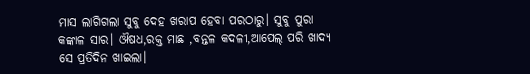ମାସ ଲାଗିଗଲା ସୁବୁ ଦେହ ଖରାପ ହେବା ପରଠାରୁ। ସୁବୁ ପୁରା କଙ୍କାଳ ସାର। ଔଷଧ,ରକ୍ତ ମାଛ ,ବନ୍ତଳ କଦଳୀ,ଆପେଲ୍ ପରି ଖାଦ୍ୟ ସେ ପ୍ରତିଦିନ ଖାଇଲା।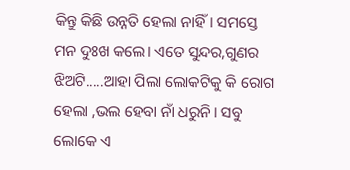କିନ୍ତୁ କିଛି ଉନ୍ନତି ହେଲା ନାହିଁ। ସମସ୍ତେ ମନ ଦୁଃଖ କଲେ। ଏତେ ସୁନ୍ଦର,ଗୁଣର ଝିଅଟି.....ଆହା ପିଲା ଲୋକଟିକୁ କି ରୋଗ ହେଲା ,ଭଲ ହେବା ନାଁ ଧରୁନି। ସବୁ ଲୋକେ ଏ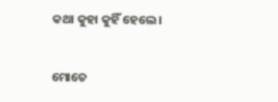କଥା କୁହା କୁହିଁ ହେଲେ।


ମୋତେ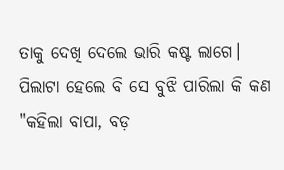ତାକୁ ଦେଖି ଦେଲେ ଭାରି କଷ୍ଟ ଲାଗେ। ପିଲାଟା ହେଲେ ବି ସେ ବୁଝି ପାରିଲା କି କଣ "କହିଲା ବାପା, ବଡ଼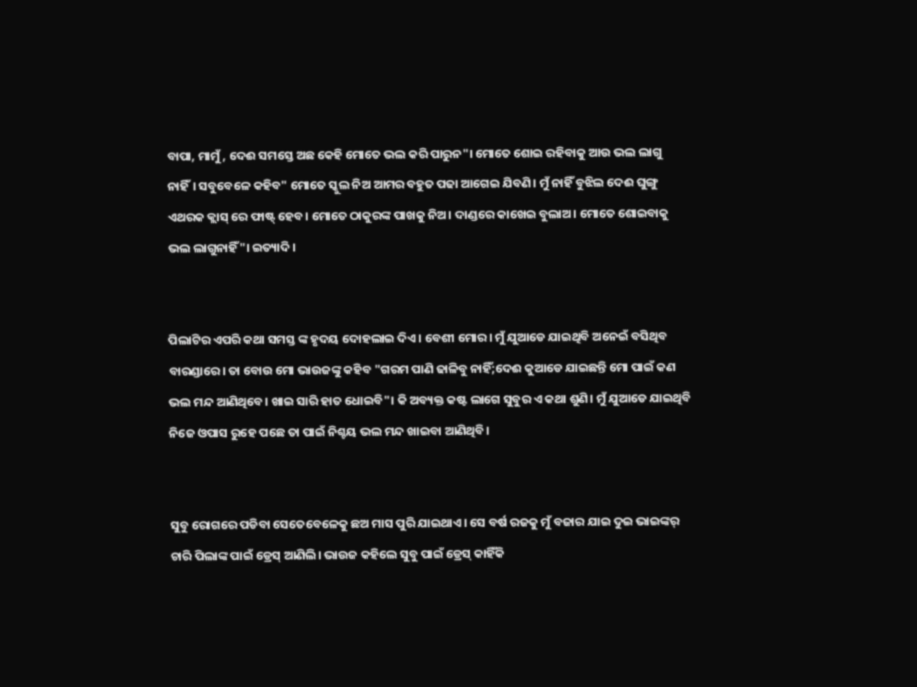ବାପା, ମାମୁଁ, ଦେଈ ସମସ୍ତେ ଅଛ କେହି ମୋତେ ଭଲ କରି ପାରୁନ"। ମୋତେ ଶୋଇ ରହିବାକୁ ଆଉ ଭଲ ଲାଗୁ ନାହିଁ। ସବୁବେଳେ କହିବ" ମୋତେ ସ୍କୁଲ ନିଅ ଆମର ବହୁତ ପଢା ଆଗେଇ ଯିବଣି। ମୁଁ ନାହିଁ ବୁଝିଲ ଦେଈ ଘୁଙ୍ଗୁ ଏଥରକ କ୍ଲାସ୍ ରେ ଫାଷ୍ଟ୍ ହେବ। ମୋତେ ଠାକୁରଙ୍କ ପାଖକୁ ନିଅ। ଦାଣ୍ଡରେ କାଖେଇ ବୁଲାଅ। ମୋତେ ଶୋଇବାକୁ ଭଲ ଲାଗୁନାହିଁ"। ଇତ୍ୟାଦି।


ପିଲାଟିର ଏପରି କଥା ସମସ୍ତ ଙ୍କ ହୃଦୟ ଦୋହଲାଇ ଦିଏ। ବେଶୀ ମୋର। ମୁଁ ଯୁଆଡେ ଯାଇଥିବି ଅନେଇଁ ବସିଥିବ ବାରଣ୍ଡାରେ। ତା ବୋଉ ମୋ ଭାଉଜଙ୍କୁ କହିବ "ଗରମ ପାଣି ଢାଳିବୁ ନାହିଁ;ଦେଈ କୁଆଡେ ଯାଇଛନ୍ତି ମୋ ପାଇଁ କଣ ଭଲ ମନ୍ଦ ଆଣିଥିବେ। ଖାଇ ସାରି ହାତ ଧୋଇବି"। କି ଅବ୍ୟକ୍ତ କଷ୍ଟ ଲାଗେ ସୁବୁର ଏ କଥା ଶୁଣି। ମୁଁ ଯୁଆଡେ ଯାଇଥିବି ନିଜେ ଓପାସ ରୁହେ ପଛେ ତା ପାଇଁ ନିଶ୍ଚୟ ଭଲ ମନ୍ଦ ଖାଇବା ଆଣିଥିବି।


ସୁବୁ ରୋଗରେ ପଡିବା ସେତେବେଳେକୁ ଛଅ ମାସ ପୁରି ଯାଇଥାଏ। ସେ ବର୍ଷ ରଜକୁ ମୁଁ ବଜାର ଯାଇ ଦୁଇ ଭାଇଙ୍କର୍ ଚାରି ପିଲାଙ୍କ ପାଇଁ ଡ୍ରେସ୍ ଆଣିଲି। ଭାଉଜ କହିଲେ ସୁବୁ ପାଇଁ ଡ୍ରେସ୍ କାହିଁକି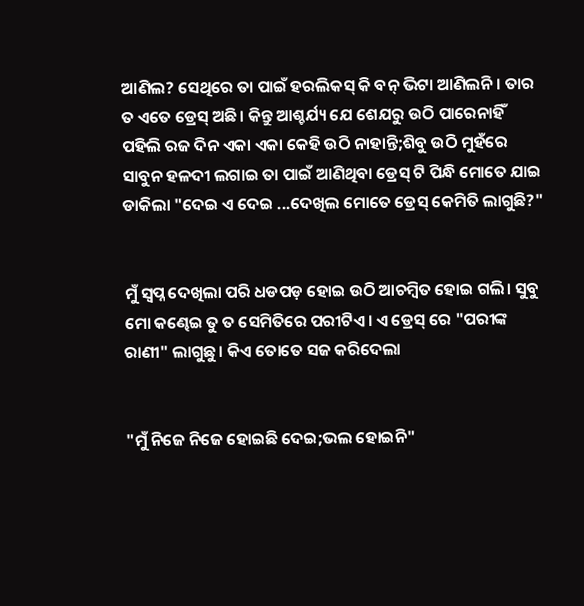ଆଣିଲ? ସେଥିରେ ତା ପାଇଁ ହରଲିକସ୍ କି ବନ୍ ଭିଟା ଆଣିଲନି। ତାର ତ ଏତେ ଡ୍ରେସ୍ ଅଛି। କିନ୍ତୁ ଆଶ୍ଚର୍ଯ୍ୟ ଯେ ଶେଯରୁ ଉଠି ପାରେନାହିଁ ପହିଲି ରଜ ଦିନ ଏକା ଏକା କେହି ଉଠି ନାହାନ୍ତି;ଶିବୁ ଉଠି ମୁହଁରେ ସାବୁନ ହଳଦୀ ଲଗାଇ ତା ପାଇଁ ଆଣିଥିବା ଡ୍ରେସ୍ ଟି ପିନ୍ଧି ମୋତେ ଯାଇ ଡାକିଲା "ଦେଇ ଏ ଦେଇ ...ଦେଖିଲ ମୋତେ ଡ୍ରେସ୍ କେମିତି ଲାଗୁଛି?"


ମୁଁ ସ୍ବପ୍ନ ଦେଖିଲା ପରି ଧଡପଡ଼ ହୋଇ ଉଠି ଆଚମ୍ବିତ ହୋଇ ଗଲି। ସୁବୁ ମୋ କଣ୍ଢେଇ ତୁ ତ ସେମିତିରେ ପରୀଟିଏ। ଏ ଡ୍ରେସ୍ ରେ "ପରୀଙ୍କ ରାଣୀ" ଲାଗୁଛୁ। କିଏ ତୋତେ ସଜ କରିଦେଲା


"ମୁଁ ନିଜେ ନିଜେ ହୋଇଛି ଦେଇ;ଭଲ ହୋଇନି"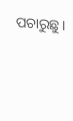ପଚାରୁଛୁ।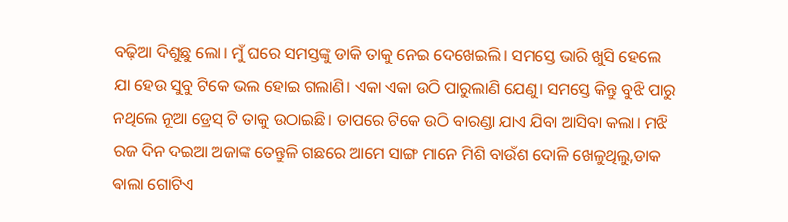ବଢ଼ିଆ ଦିଶୁଛୁ ଲୋ। ମୁଁ ଘରେ ସମସ୍ତଙ୍କୁ ଡାକି ତାକୁ ନେଇ ଦେଖେଇଲି। ସମସ୍ତେ ଭାରି ଖୁସି ହେଲେ ଯା ହେଉ ସୁବୁ ଟିକେ ଭଲ ହୋଇ ଗଲାଣି। ଏକା ଏକା ଉଠି ପାରୁଲାଣି ଯେଣୁ। ସମସ୍ତେ କିନ୍ତୁ ବୁଝି ପାରୁ ନଥିଲେ ନୂଆ ଡ୍ରେସ୍ ଟି ତାକୁ ଉଠାଇଛି। ତାପରେ ଟିକେ ଉଠି ବାରଣ୍ଡା ଯାଏ ଯିବା ଆସିବା କଲା। ମଝି ରଜ ଦିନ ଦଇଆ ଅଜାଙ୍କ ତେନ୍ତୁଳି ଗଛରେ ଆମେ ସାଙ୍ଗ ମାନେ ମିଶି ବାଉଁଶ ଦୋଳି ଖେଳୁଥିଲୁ,ଡାକ ଵାଲା ଗୋଟିଏ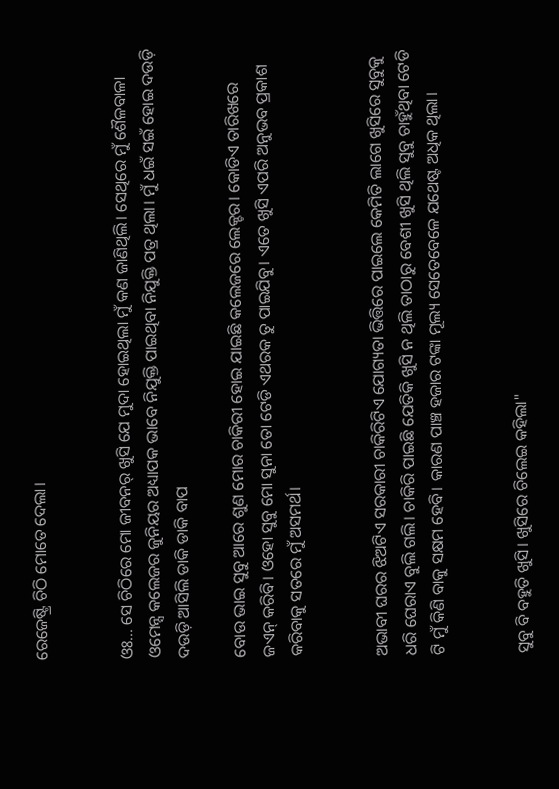ରେଜେଷ୍ଟ୍ରି ଚିଠି ମୋତେ ଦେଲା।


ଓଃ... ସେ ଚିଠିରେ ମୋ ଜୀବନର୍ ଖୁସି ଯେ ମୁଦା ହୋଇଥିଲା ମୁଁ କଣ ଜାଣିଥିଲି। ସେଥିରେ ମୁଁ ଶୈଳବାଳା ଓମେନ୍ସ କଲେଜର ଜୁନିୟର ଅଧ୍ୟାପକ ଭାବେ ନିଯୁକ୍ତି ପାଇଥିବା ନିଯୁକ୍ତି ପତ୍ର ଥିଲା। ମୁଁ ଧଇଁ ସଇଁ ହୋଇ ଦଉଡ଼ି ଦଉଡ଼ି ଆସିଲି ଡାକି ଡାକି ବାପ

ବୋଉ ଭାଇ ସୁବୁ ଆରେ ଶୁଣ ମୋର ଚାକିରୀ ହୋଇ ଯାଇଛି କଲେଜରେ ଲେକ୍ଚର। କୋଡିଏ ତାରିଖରେ ଜଏନ୍ କରିବି। ଓହୋ ସୁବୁ ମୋ ସୁନା ତୋ ଟେଡି ଏଥରକ ତୁ ପାଇଯିବୁ। ଏତେ ଖୁସି ଏପରି ଅନୁଭବ ପ୍ରକାଶ କରିବାକୁ ସତରେ ମୁଁ ଅସମର୍ଥ।


ଅଭାବୀ ଘରର ଝିଅଟିଏ ସରକାରୀ ଚାକିରିଟିଏ ଯୋଗ୍ୟତା ଭିତ୍ତିରେ ପାଇଲେ କେମିତି ଲାଗେ ଖୁସିରେ ସୁବୁକୁ ଧରି ଘେରାଏ ବୁଲି ଗଲି। ଚାକିରି ପାଇଛି ଯେତିକି ଖୁସି ନ ଥିଲି ତାଠାରୁ ବେଶୀ ଖୁସି ଥିଲି ସୁବୁ ଚାହୁଁଥିବା ଟେଡି ଟି ମୁଁ କିଣି ବାକୁ ସକ୍ଷମ ହେବି। କାରଣ ପାଞ୍ଚ ହଜାର ଟଙ୍କା ମୂଲ୍ୟ ସେତେବେଳେ ଯଥେଷ୍ଟ ଅଧିକ ଥିଲା।


ସୁବୁ ବି ବହୁତି ଖୁସି। ଖୁସିରେ ଚିଲେଇ କହିଲା"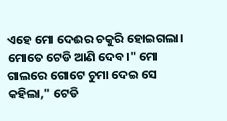ଏହେ ମୋ ଦେଈର ଚକୁରି ହୋଇଗଲା। ମୋତେ ଟେଡି ଆଣି ଦେବ।" ମୋ ଗାଲରେ ଗୋଟେ ଚୁମା ଦେଇ ସେ କହିଲା," ଟେଡି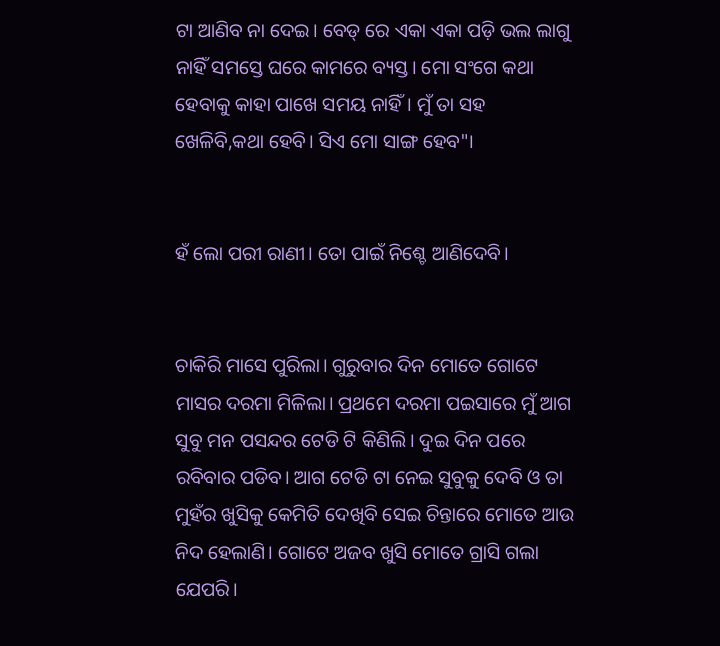ଟା ଆଣିବ ନା ଦେଇ। ବେଡ୍ ରେ ଏକା ଏକା ପଡ଼ି ଭଲ ଲାଗୁ ନାହିଁ ସମସ୍ତେ ଘରେ କାମରେ ବ୍ୟସ୍ତ। ମୋ ସଂଗେ କଥା ହେବାକୁ କାହା ପାଖେ ସମୟ ନାହିଁ। ମୁଁ ତା ସହ ଖେଳିବି,କଥା ହେବି। ସିଏ ମୋ ସାଙ୍ଗ ହେବ"।


ହଁ ଲୋ ପରୀ ରାଣୀ। ତୋ ପାଇଁ ନିଶ୍ଚେ ଆଣିଦେବି।


ଚାକିରି ମାସେ ପୁରିଲା। ଗୁରୁବାର ଦିନ ମୋତେ ଗୋଟେ ମାସର ଦରମା ମିଳିଲା। ପ୍ରଥମେ ଦରମା ପଇସାରେ ମୁଁ ଆଗ ସୁବୁ ମନ ପସନ୍ଦର ଟେଡି ଟି କିଣିଲି। ଦୁଇ ଦିନ ପରେ ରବିବାର ପଡିବ। ଆଗ ଟେଡି ଟା ନେଇ ସୁବୁକୁ ଦେବି ଓ ତା ମୁହଁର ଖୁସିକୁ କେମିତି ଦେଖିବି ସେଇ ଚିନ୍ତାରେ ମୋତେ ଆଉ ନିଦ ହେଲାଣି। ଗୋଟେ ଅଜବ ଖୁସି ମୋତେ ଗ୍ରାସି ଗଲା ଯେପରି।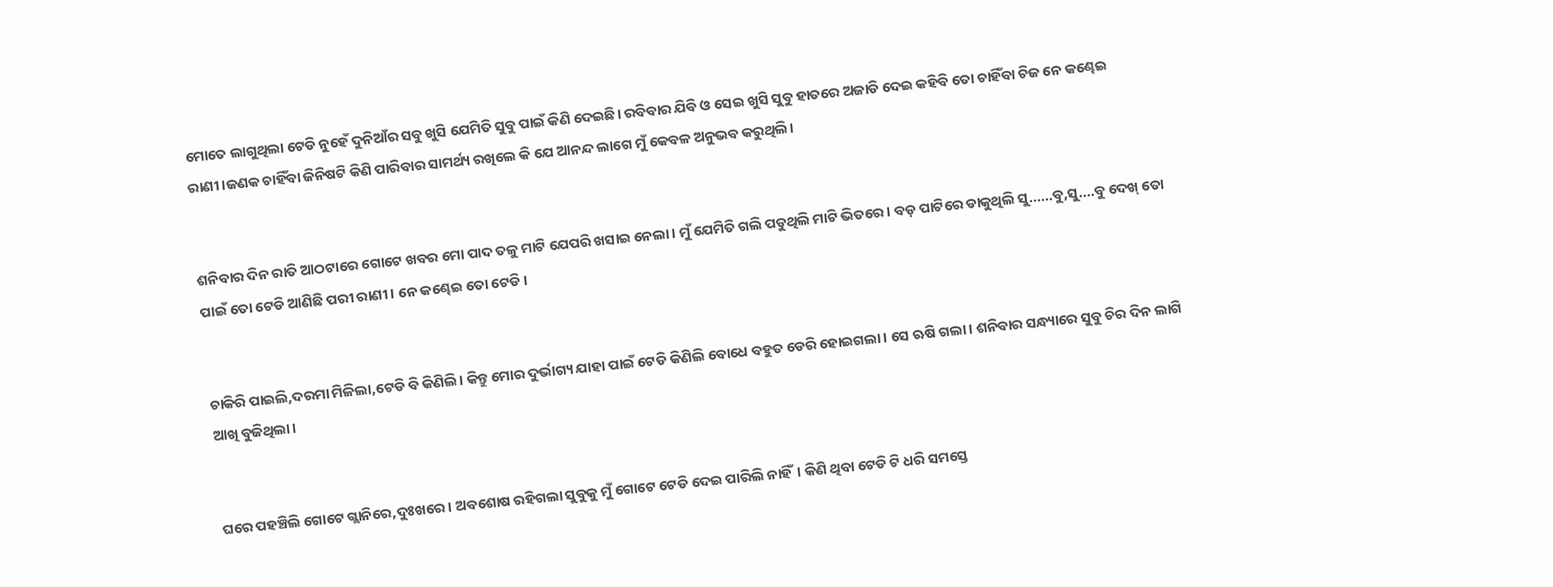ମୋତେ ଲାଗୁଥିଲା ଟେଡି ନୁହେଁ ଦୁନିଆଁର ସବୁ ଖୁସି ଯେମିତି ସୁବୁ ପାଇଁ କିଣି ଦେଇଛି। ରବିବାର ଯିବି ଓ ସେଇ ଖୁସି ସୁବୁ ହାତରେ ଅଜାଡି ଦେଇ କହିବି ତୋ ଚାହିଁବା ଚିଜ ନେ କଣ୍ଢେଇ ରାଣୀ।ଜଣକ ଚାହିଁବା ଜିନିଷଟି କିଣି ପାରିବାର ସାମର୍ଥ୍ୟ ରଖିଲେ କି ଯେ ଆନନ୍ଦ ଲାଗେ ମୁଁ କେବଳ ଅନୁଭବ କରୁଥିଲି।


ଶନିବାର ଦିନ ରାତି ଆଠଟାରେ ଗୋଟେ ଖବର ମୋ ପାଦ ତଳୁ ମାଟି ଯେପରି ଖସାଇ ନେଲା। ମୁଁ ଯେମିତି ଗଲି ପଡୁଥିଲି ମାଟି ଭିତରେ। ବଡ଼ ପାଟିରେ ଡାକୁଥିଲି ସୁ......ବୁ,ସୁ....ବୁ ଦେଖ୍ ତୋ ପାଇଁ ତୋ ଟେଡି ଆଣିଛି ପରୀ ରାଣୀ। ନେ କଣ୍ଢେଇ ତୋ ଟେଡି।


ଚାକିରି ପାଇଲି,ଦରମା ମିଳିଲା,ଟେଡି ବି କିଣିଲି। କିନ୍ତୁ ମୋର ଦୁର୍ଭାଗ୍ୟ ଯାହା ପାଇଁ ଟେଡି କିଣିଲି ବୋଧେ ବହୁତ ଡେରି ହୋଇଗଲା। ସେ ଋଷି ଗଲା। ଶନିବାର ସନ୍ଧ୍ୟାରେ ସୁବୁ ଚିର ଦିନ ଲାଗି ଆଖି ବୁଜିଥିଲା।


ଘରେ ପହଞ୍ଚିଲି ଗୋଟେ ଗ୍ଲାନିରେ,ଦୁଃଖରେ। ଅବଶୋଷ ରହିଗଲା ସୁବୁକୁ ମୁଁ ଗୋଟେ ଟେଡି ଦେଇ ପାରିଲି ନାହିଁ। କିଣି ଥିବା ଟେଡି ଟି ଧରି ସମସ୍ତେ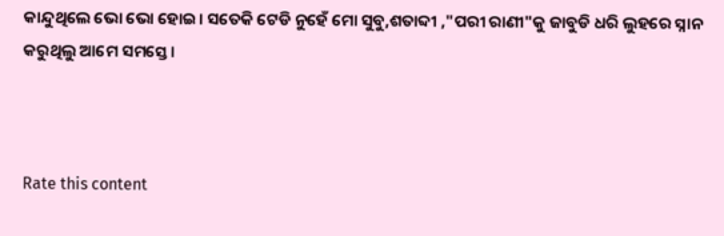କାନ୍ଦୁଥିଲେ ଭୋ ଭୋ ହୋଇ। ସତେକି ଟେଡି ନୁହେଁ ମୋ ସୁବୁ,ଶତାବ୍ଦୀ ,"ପରୀ ରାଣୀ"କୁ ଜାବୁଡି ଧରି ଲୁହରେ ସ୍ନାନ କରୁଥିଲୁ ଆମେ ସମସ୍ତେ।



Rate this content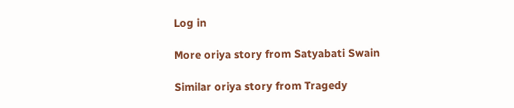Log in

More oriya story from Satyabati Swain

Similar oriya story from Tragedy